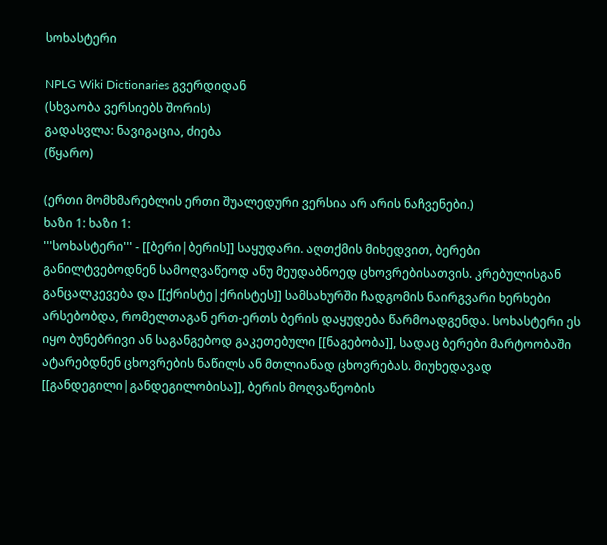სოხასტერი

NPLG Wiki Dictionaries გვერდიდან
(სხვაობა ვერსიებს შორის)
გადასვლა: ნავიგაცია, ძიება
(წყარო)

(ერთი მომხმარებლის ერთი შუალედური ვერსია არ არის ნაჩვენები.)
ხაზი 1: ხაზი 1:
'''სოხასტერი''' - [[ბერი|ბერის]] საყუდარი. აღთქმის მიხედვით, ბერები განილტვებოდნენ სამოღვაწეოდ ანუ მეუდაბნოედ ცხოვრებისათვის. კრებულისგან განცალკევება და [[ქრისტე|ქრისტეს]] სამსახურში ჩადგომის ნაირგვარი ხერხები არსებობდა, რომელთაგან ერთ-ერთს ბერის დაყუდება წარმოადგენდა. სოხასტერი ეს იყო ბუნებრივი ან საგანგებოდ გაკეთებული [[ნაგებობა]], სადაც ბერები მარტოობაში ატარებდნენ ცხოვრების ნაწილს ან მთლიანად ცხოვრებას. მიუხედავად [[განდეგილი|განდეგილობისა]], ბერის მოღვაწეობის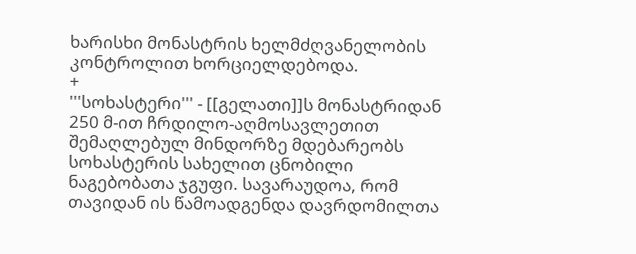ხარისხი მონასტრის ხელმძღვანელობის კონტროლით ხორციელდებოდა.
+
'''სოხასტერი''' - [[გელათი]]ს მონასტრიდან 250 მ-ით ჩრდილო-აღმოსავლეთით შემაღლებულ მინდორზე მდებარეობს სოხასტერის სახელით ცნობილი ნაგებობათა ჯგუფი. სავარაუდოა, რომ თავიდან ის წამოადგენდა დავრდომილთა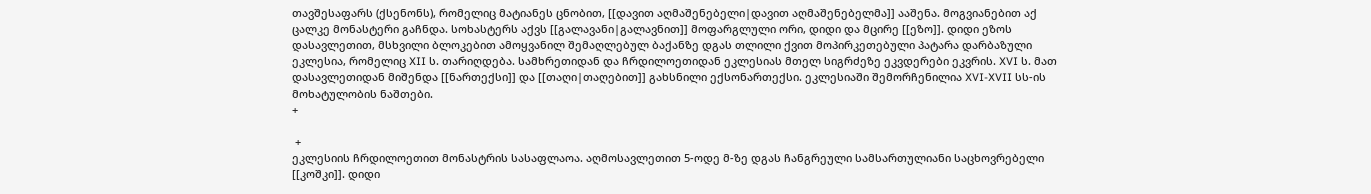თავშესაფარს (ქსენონს), რომელიც მატიანეს ცნობით, [[დავით აღმაშენებელი|დავით აღმაშენებელმა]] ააშენა. მოგვიანებით აქ ცალკე მონასტერი გაჩნდა. სოხასტერს აქვს [[გალავანი|გალავნით]] მოფარგლული ორი, დიდი და მცირე [[ეზო]]. დიდი ეზოს დასავლეთით, მსხვილი ბლოკებით ამოყვანილ შემაღლებულ ბაქანზე დგას თლილი ქვით მოპირკეთებული პატარა დარბაზული ეკლესია, რომელიც XII ს. თარიღდება. სამხრეთიდან და ჩრდილოეთიდან ეკლესიას მთელ სიგრძეზე ეკვდერები ეკვრის. XVI ს. მათ დასავლეთიდან მიშენდა [[ნართექსი]] და [[თაღი|თაღებით]] გახსნილი ექსონართექსი. ეკლესიაში შემორჩენილია XVI-XVII სს-ის მოხატულობის ნაშთები.
+

 +
ეკლესიის ჩრდილოეთით მონასტრის სასაფლაოა. აღმოსავლეთით 5-ოდე მ-ზე დგას ჩანგრეული სამსართულიანი საცხოვრებელი [[კოშკი]]. დიდი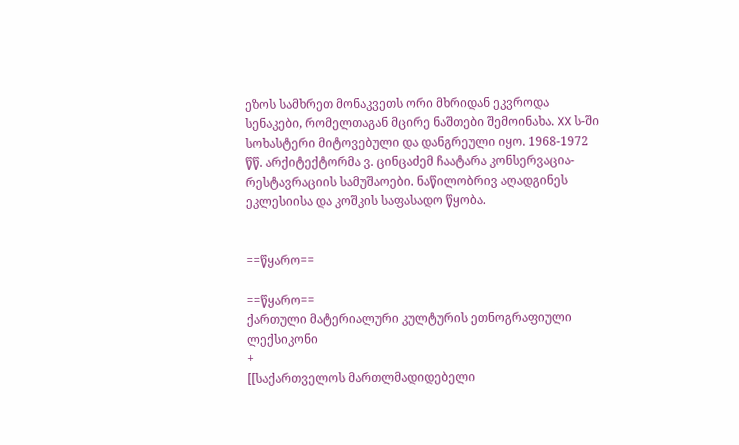ეზოს სამხრეთ მონაკვეთს ორი მხრიდან ეკვროდა სენაკები, რომელთაგან მცირე ნაშთები შემოინახა. XX ს-ში სოხასტერი მიტოვებული და დანგრეული იყო. 1968-1972 წწ. არქიტექტორმა ვ. ცინცაძემ ჩაატარა კონსერვაცია-რესტავრაციის სამუშაოები. ნაწილობრივ აღადგინეს ეკლესიისა და კოშკის საფასადო წყობა.


==წყარო==

==წყარო==
ქართული მატერიალური კულტურის ეთნოგრაფიული ლექსიკონი
+
[[საქართველოს მართლმადიდებელი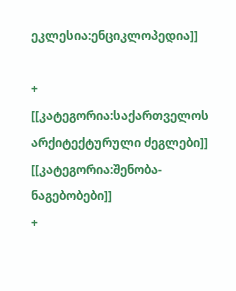ეკლესია:ენციკლოპედია]]

+
[[კატეგორია:საქართველოს არქიტექტურული ძეგლები]]
[[კატეგორია:შენობა-ნაგებობები]]
+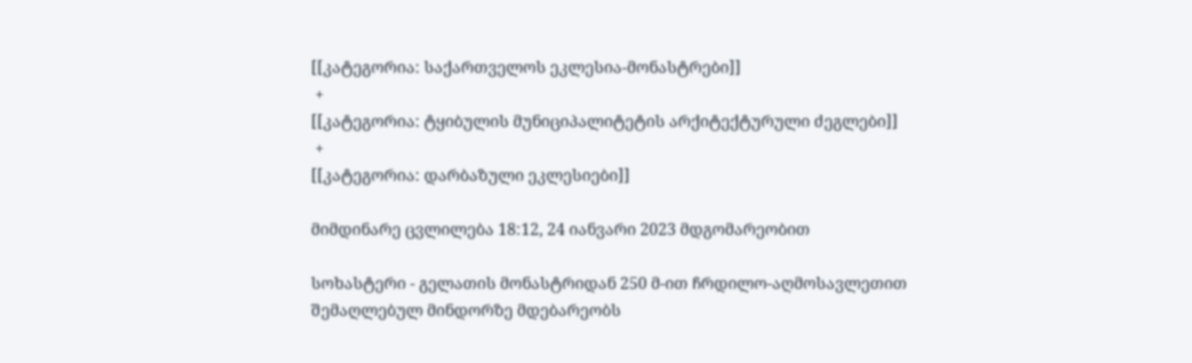[[კატეგორია: საქართველოს ეკლესია-მონასტრები]]
 +
[[კატეგორია: ტყიბულის მუნიციპალიტეტის არქიტექტურული ძეგლები]]
 +
[[კატეგორია: დარბაზული ეკლესიები]]

მიმდინარე ცვლილება 18:12, 24 იანვარი 2023 მდგომარეობით

სოხასტერი - გელათის მონასტრიდან 250 მ-ით ჩრდილო-აღმოსავლეთით შემაღლებულ მინდორზე მდებარეობს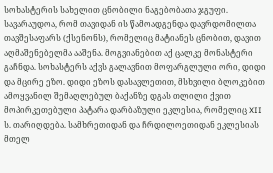სოხასტერის სახელით ცნობილი ნაგებობათა ჯგუფი. სავარაუდოა, რომ თავიდან ის წამოადგენდა დავრდომილთა თავშესაფარს (ქსენონს), რომელიც მატიანეს ცნობით, დავით აღმაშენებელმა ააშენა. მოგვიანებით აქ ცალკე მონასტერი გაჩნდა. სოხასტერს აქვს გალავნით მოფარგლული ორი, დიდი და მცირე ეზო. დიდი ეზოს დასავლეთით, მსხვილი ბლოკებით ამოყვანილ შემაღლებულ ბაქანზე დგას თლილი ქვით მოპირკეთებული პატარა დარბაზული ეკლესია, რომელიც XII ს. თარიღდება. სამხრეთიდან და ჩრდილოეთიდან ეკლესიას მთელ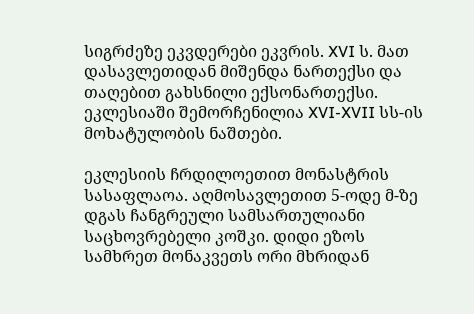სიგრძეზე ეკვდერები ეკვრის. XVI ს. მათ დასავლეთიდან მიშენდა ნართექსი და თაღებით გახსნილი ექსონართექსი. ეკლესიაში შემორჩენილია XVI-XVII სს-ის მოხატულობის ნაშთები.

ეკლესიის ჩრდილოეთით მონასტრის სასაფლაოა. აღმოსავლეთით 5-ოდე მ-ზე დგას ჩანგრეული სამსართულიანი საცხოვრებელი კოშკი. დიდი ეზოს სამხრეთ მონაკვეთს ორი მხრიდან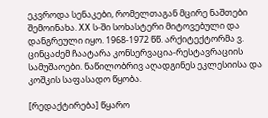ეკვროდა სენაკები, რომელთაგან მცირე ნაშთები შემოინახა. XX ს-ში სოხასტერი მიტოვებული და დანგრეული იყო. 1968-1972 წწ. არქიტექტორმა ვ. ცინცაძემ ჩაატარა კონსერვაცია-რესტავრაციის სამუშაოები. ნაწილობრივ აღადგინეს ეკლესიისა და კოშკის საფასადო წყობა.

[რედაქტირება] წყარო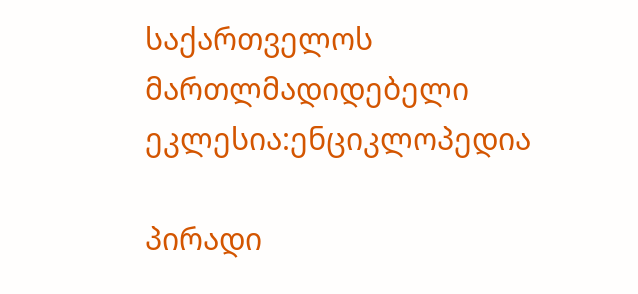საქართველოს მართლმადიდებელი ეკლესია:ენციკლოპედია

პირადი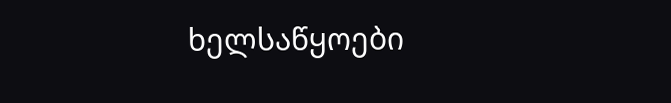ხელსაწყოები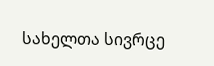სახელთა სივრცე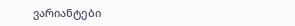ვარიანტები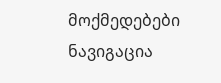მოქმედებები
ნავიგაცია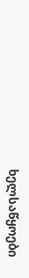ხელსაწყოები